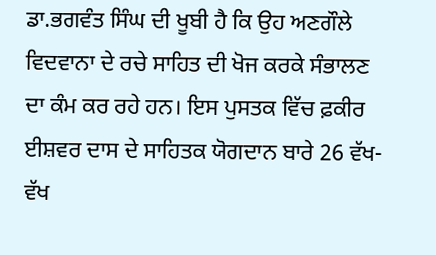ਡਾ.ਭਗਵੰਤ ਸਿੰਘ ਦੀ ਖੂਬੀ ਹੈ ਕਿ ਉਹ ਅਣਗੌਲੇ ਵਿਦਵਾਨਾ ਦੇ ਰਚੇ ਸਾਹਿਤ ਦੀ ਖੋਜ ਕਰਕੇ ਸੰਭਾਲਣ ਦਾ ਕੰਮ ਕਰ ਰਹੇ ਹਨ। ਇਸ ਪੁਸਤਕ ਵਿੱਚ ਫ਼ਕੀਰ ਈਸ਼ਵਰ ਦਾਸ ਦੇ ਸਾਹਿਤਕ ਯੋਗਦਾਨ ਬਾਰੇ 26 ਵੱਖ-ਵੱਖ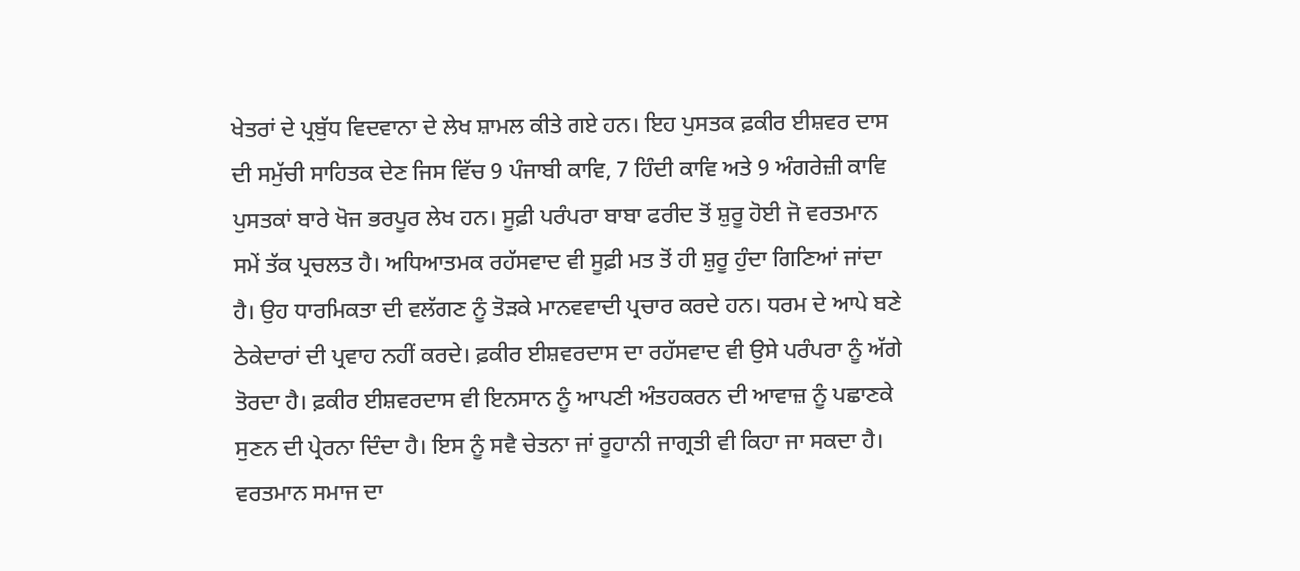ਖੇਤਰਾਂ ਦੇ ਪ੍ਰਬੁੱਧ ਵਿਦਵਾਨਾ ਦੇ ਲੇਖ ਸ਼ਾਮਲ ਕੀਤੇ ਗਏ ਹਨ। ਇਹ ਪੁਸਤਕ ਫ਼ਕੀਰ ਈਸ਼ਵਰ ਦਾਸ ਦੀ ਸਮੁੱਚੀ ਸਾਹਿਤਕ ਦੇਣ ਜਿਸ ਵਿੱਚ 9 ਪੰਜਾਬੀ ਕਾਵਿ, 7 ਹਿੰਦੀ ਕਾਵਿ ਅਤੇ 9 ਅੰਗਰੇਜ਼ੀ ਕਾਵਿ ਪੁਸਤਕਾਂ ਬਾਰੇ ਖੋਜ ਭਰਪੂਰ ਲੇਖ ਹਨ। ਸੂਫ਼ੀ ਪਰੰਪਰਾ ਬਾਬਾ ਫਰੀਦ ਤੋਂ ਸ਼ੁਰੂ ਹੋਈ ਜੋ ਵਰਤਮਾਨ ਸਮੇਂ ਤੱਕ ਪ੍ਰਚਲਤ ਹੈ। ਅਧਿਆਤਮਕ ਰਹੱਸਵਾਦ ਵੀ ਸੂਫ਼ੀ ਮਤ ਤੋਂ ਹੀ ਸ਼ੁਰੂ ਹੁੰਦਾ ਗਿਣਿਆਂ ਜਾਂਦਾ ਹੈ। ਉਹ ਧਾਰਮਿਕਤਾ ਦੀ ਵਲੱਗਣ ਨੂੰ ਤੋੜਕੇ ਮਾਨਵਵਾਦੀ ਪ੍ਰਚਾਰ ਕਰਦੇ ਹਨ। ਧਰਮ ਦੇ ਆਪੇ ਬਣੇ ਠੇਕੇਦਾਰਾਂ ਦੀ ਪ੍ਰਵਾਹ ਨਹੀਂ ਕਰਦੇ। ਫ਼ਕੀਰ ਈਸ਼ਵਰਦਾਸ ਦਾ ਰਹੱਸਵਾਦ ਵੀ ਉਸੇ ਪਰੰਪਰਾ ਨੂੰ ਅੱਗੇ ਤੋਰਦਾ ਹੈ। ਫ਼ਕੀਰ ਈਸ਼ਵਰਦਾਸ ਵੀ ਇਨਸਾਨ ਨੂੰ ਆਪਣੀ ਅੰਤਹਕਰਨ ਦੀ ਆਵਾਜ਼ ਨੂੰ ਪਛਾਣਕੇ ਸੁਣਨ ਦੀ ਪ੍ਰੇਰਨਾ ਦਿੰਦਾ ਹੈ। ਇਸ ਨੂੰ ਸਵੈ ਚੇਤਨਾ ਜਾਂ ਰੂਹਾਨੀ ਜਾਗ੍ਰਤੀ ਵੀ ਕਿਹਾ ਜਾ ਸਕਦਾ ਹੈ। ਵਰਤਮਾਨ ਸਮਾਜ ਦਾ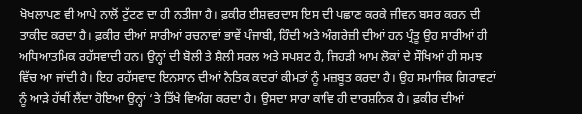ਖੋਖਲਾਪਣ ਵੀ ਆਪੇ ਨਾਲੋਂ ਟੁੱਟਣ ਦਾ ਹੀ ਨਤੀਜਾ ਹੈ। ਫ਼ਕੀਰ ਈਸ਼ਵਰਦਾਸ ਇਸ ਦੀ ਪਛਾਣ ਕਰਕੇ ਜੀਵਨ ਬਸਰ ਕਰਨ ਦੀ ਤਾਕੀਦ ਕਰਦਾ ਹੈ। ਫ਼ਕੀਰ ਦੀਆਂ ਸਾਰੀਆਂ ਰਚਨਾਵਾਂ ਭਾਵੇਂ ਪੰਜਾਬੀ, ਹਿੰਦੀ ਅਤੇ ਅੰਗਰੇਜ਼ੀ ਦੀਆਂ ਹਨ ਪ੍ਰੰਤੂ ਉਹ ਸਾਰੀਆਂ ਹੀ ਅਧਿਆਤਮਿਕ ਰਹੱਸਵਾਦੀ ਹਨ। ਉਨ੍ਹਾਂ ਦੀ ਬੋਲੀ ਤੇ ਸ਼ੈਲੀ ਸਰਲ ਅਤੇ ਸਪਸ਼ਟ ਹੈ, ਜਿਹੜੀ ਆਮ ਲੋਕਾਂ ਦੇ ਸੌਖਿਆਂ ਹੀ ਸਮਝ ਵਿੱਚ ਆ ਜਾਂਦੀ ਹੈ। ਇਹ ਰਹੱਸਵਾਦ ਇਨਸਾਨ ਦੀਆਂ ਨੈਤਿਕ ਕਦਰਾਂ ਕੀਮਤਾਂ ਨੂੰ ਮਜ਼ਬੂਤ ਕਰਦਾ ਹੈ। ਉਹ ਸਮਾਜਿਕ ਗਿਰਾਵਟਾਂ ਨੂੰ ਆੜੇ ਹੱਥੀਂ ਲੈਂਦਾ ਹੋਇਆ ਉਨ੍ਹਾਂ ‘ਤੇ ਤਿੱਖੇ ਵਿਅੰਗ ਕਰਦਾ ਹੈ। ਉਸਦਾ ਸਾਰਾ ਕਾਵਿ ਹੀ ਦਾਰਸ਼ਨਿਕ ਹੈ। ਫ਼ਕੀਰ ਦੀਆਂ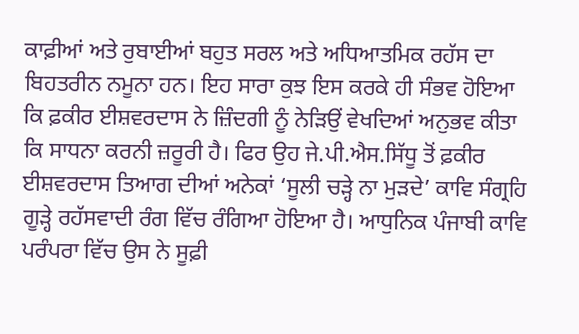ਕਾਫ਼ੀਆਂ ਅਤੇ ਰੁਬਾਈਆਂ ਬਹੁਤ ਸਰਲ ਅਤੇ ਅਧਿਆਤਮਿਕ ਰਹੱਸ ਦਾ ਬਿਹਤਰੀਨ ਨਮੂਨਾ ਹਨ। ਇਹ ਸਾਰਾ ਕੁਝ ਇਸ ਕਰਕੇ ਹੀ ਸੰਭਵ ਹੋਇਆ ਕਿ ਫ਼ਕੀਰ ਈਸ਼ਵਰਦਾਸ ਨੇ ਜ਼ਿੰਦਗੀ ਨੂੰ ਨੇੜਿਉਂ ਵੇਖਦਿਆਂ ਅਨੁਭਵ ਕੀਤਾ ਕਿ ਸਾਧਨਾ ਕਰਨੀ ਜ਼ਰੂਰੀ ਹੈ। ਫਿਰ ਉਹ ਜੇ.ਪੀ.ਐਸ.ਸਿੱਧੂ ਤੋਂ ਫ਼ਕੀਰ ਈਸ਼ਵਰਦਾਸ ਤਿਆਗ ਦੀਆਂ ਅਨੇਕਾਂ ‘ਸੂਲੀ ਚੜ੍ਹੇ ਨਾ ਮੁੜਦੇ’ ਕਾਵਿ ਸੰਗ੍ਰਹਿ ਗੂੜ੍ਹੇ ਰਹੱਸਵਾਦੀ ਰੰਗ ਵਿੱਚ ਰੰਗਿਆ ਹੋਇਆ ਹੈ। ਆਧੁਨਿਕ ਪੰਜਾਬੀ ਕਾਵਿ ਪਰੰਪਰਾ ਵਿੱਚ ਉਸ ਨੇ ਸੂਫ਼ੀ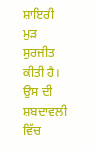ਸ਼ਾਇਰੀ ਮੁੜ ਸੁਰਜੀਤ ਕੀਤੀ ਹੈ। ਉਸ ਦੀ ਸ਼ਬਦਾਵਲੀ ਵਿੱਚ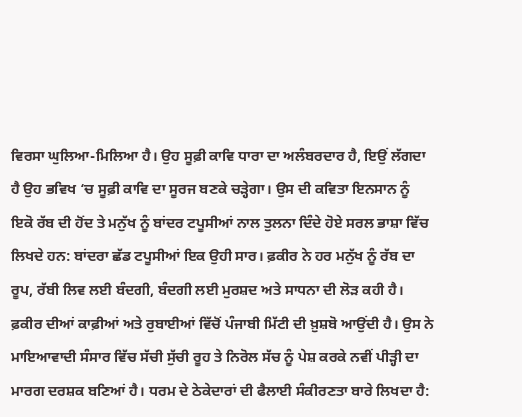ਵਿਰਸਾ ਘੁਲਿਆ-ਮਿਲਿਆ ਹੈ। ਉਹ ਸੂਫ਼ੀ ਕਾਵਿ ਧਾਰਾ ਦਾ ਅਲੰਬਰਦਾਰ ਹੈ, ਇਉਂ ਲੱਗਦਾ ਹੈ ਉਹ ਭਵਿਖ ‘ਚ ਸੂਫ਼ੀ ਕਾਵਿ ਦਾ ਸੂਰਜ ਬਣਕੇ ਚੜ੍ਹੇਗਾ। ਉਸ ਦੀ ਕਵਿਤਾ ਇਨਸਾਨ ਨੂੰ ਇਕੋ ਰੱਬ ਦੀ ਹੋਂਦ ਤੇ ਮਨੁੱਖ ਨੂੰ ਬਾਂਦਰ ਟਪੂਸੀਆਂ ਨਾਲ ਤੁਲਨਾ ਦਿੰਦੇ ਹੋਏ ਸਰਲ ਭਾਸ਼ਾ ਵਿੱਚ ਲਿਖਦੇ ਹਨ: ਬਾਂਦਰਾ ਛੱਡ ਟਪੂਸੀਆਂ ਇਕ ਉਹੀ ਸਾਰ। ਫ਼ਕੀਰ ਨੇ ਹਰ ਮਨੁੱਖ ਨੂੰ ਰੱਬ ਦਾ ਰੂਪ, ਰੱਬੀ ਲਿਵ ਲਈ ਬੰਦਗੀ, ਬੰਦਗੀ ਲਈ ਮੁਰਸ਼ਦ ਅਤੇ ਸਾਧਨਾ ਦੀ ਲੋੜ ਕਹੀ ਹੈ। ਫ਼ਕੀਰ ਦੀਆਂ ਕਾਫ਼ੀਆਂ ਅਤੇ ਰੁਬਾਈਆਂ ਵਿੱਚੋਂ ਪੰਜਾਬੀ ਮਿੱਟੀ ਦੀ ਖ਼ੁਸ਼ਬੋ ਆਉਂਦੀ ਹੈ। ਉਸ ਨੇ ਮਾਇਆਵਾਦੀ ਸੰਸਾਰ ਵਿੱਚ ਸੱਚੀ ਸੁੱਚੀ ਰੂਹ ਤੇ ਨਿਰੋਲ ਸੱਚ ਨੂੰ ਪੇਸ਼ ਕਰਕੇ ਨਵੀਂ ਪੀੜ੍ਹੀ ਦਾ ਮਾਰਗ ਦਰਸ਼ਕ ਬਣਿਆਂ ਹੈ। ਧਰਮ ਦੇ ਠੇਕੇਦਾਰਾਂ ਦੀ ਫੈਲਾਈ ਸੰਕੀਰਣਤਾ ਬਾਰੇ ਲਿਖਦਾ ਹੈ: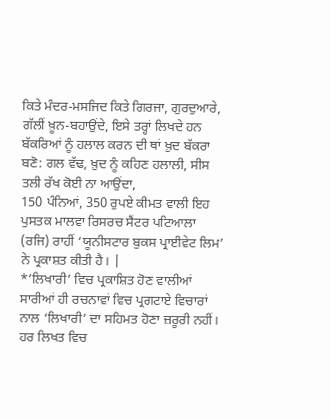ਕਿਤੇ ਮੰਦਰ-ਮਸਜਿਦ ਕਿਤੇ ਗਿਰਜਾ, ਗੁਰਦੁਆਰੇ, ਗੱਲੀਂ ਖ਼ੂਨ-ਬਹਾਉਂਦੇ, ਇਸੇ ਤਰ੍ਹਾਂ ਲਿਖਦੇ ਹਨ ਬੱਕਰਿਆਂ ਨੂੰ ਹਲਾਲ ਕਰਨ ਦੀ ਥਾਂ ਖ਼ੁਦ ਬੱਕਰਾ ਬਣੋ: ਗਲ ਵੱਢ, ਖ਼ੁਦ ਨੂੰ ਕਹਿਣ ਹਲਾਲੀ, ਸੀਸ ਤਲੀ ਰੱਖ ਕੋਈ ਨਾ ਆਉਂਦਾ,
150 ਪੰਨਿਆਂ, 350 ਰੁਪਏ ਕੀਮਤ ਵਾਲੀ ਇਹ ਪੁਸਤਕ ਮਾਲਵਾ ਰਿਸਰਚ ਸੈਂਟਰ ਪਟਿਆਲਾ (ਰਜਿ) ਰਾਹੀਂ ‘ਯੂਨੀਸਟਾਰ ਬੁਕਸ ਪ੍ਰਾਈਵੇਟ ਲਿਮ’ ਨੇ ਪ੍ਰਕਾਸ਼ਤ ਕੀਤੀ ਹੈ। |
*’ਲਿਖਾਰੀ’ ਵਿਚ ਪ੍ਰਕਾਸ਼ਿਤ ਹੋਣ ਵਾਲੀਆਂ ਸਾਰੀਆਂ ਹੀ ਰਚਨਾਵਾਂ ਵਿਚ ਪ੍ਰਗਟਾਏ ਵਿਚਾਰਾਂ ਨਾਲ ‘ਲਿਖਾਰੀ’ ਦਾ ਸਹਿਮਤ ਹੋਣਾ ਜ਼ਰੂਰੀ ਨਹੀਂ। ਹਰ ਲਿਖਤ ਵਿਚ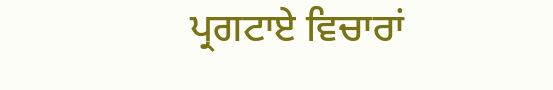ਪ੍ਰਗਟਾਏ ਵਿਚਾਰਾਂ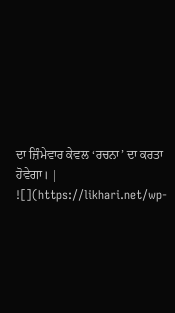ਦਾ ਜ਼ਿੰਮੇਵਾਰ ਕੇਵਲ ‘ਰਚਨਾ’ ਦਾ ਕਰਤਾ ਹੋਵੇਗਾ। |
![](https://likhari.net/wp-